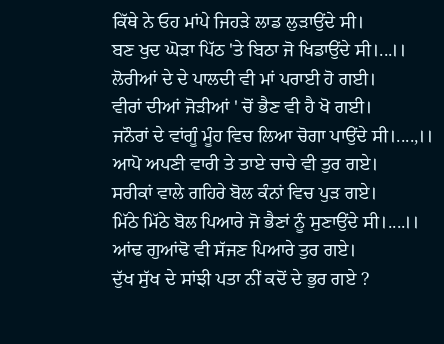ਕਿੱਥੇ ਨੇ ਓਹ ਮਾਂਪੇ ਜਿਹੜੇ ਲਾਡ ਲੁੜਾਉਂਦੇ ਸੀ।
ਬਣ ਖੁਦ ਘੋੜਾ ਪਿੱਠ 'ਤੇ ਬਿਠਾ ਜੋ ਖਿਡਾਉਂਦੇ ਸੀ।...।।
ਲੋਰੀਆਂ ਦੇ ਦੇ ਪਾਲਦੀ ਵੀ ਮਾਂ ਪਰਾਈ ਹੋ ਗਈ।
ਵੀਰਾਂ ਦੀਆਂ ਜੋੜੀਆਂ ' ਚੋਂ ਭੈਣ ਵੀ ਹੈ ਖੋ ਗਈ।
ਜਨੌਰਾਂ ਦੇ ਵਾਂਗੂੰ ਮੂੰਹ ਵਿਚ ਲਿਆ ਚੋਗਾ ਪਾਉਂਦੇ ਸੀ।....,।।
ਆਪੋ ਅਪਣੀ ਵਾਰੀ ਤੇ ਤਾਏ ਚਾਚੇ ਵੀ ਤੁਰ ਗਏ।
ਸਰੀਕਾਂ ਵਾਲੇ ਗਹਿਰੇ ਬੋਲ ਕੰਨਾਂ ਵਿਚ ਪੁੜ ਗਏ।
ਮਿੱਠੇ ਮਿੱਠੇ ਬੋਲ ਪਿਆਰੇ ਜੋ ਭੈਣਾਂ ਨੂੰ ਸੁਣਾਉਂਦੇ ਸੀ।....।।
ਆਂਢ ਗੁਆਂਢੋ ਵੀ ਸੱਜਣ ਪਿਆਰੇ ਤੁਰ ਗਏ।
ਦੁੱਖ ਸੁੱਖ ਦੇ ਸਾਂਝੀ ਪਤਾ ਨੀਂ ਕਦੋਂ ਦੇ ਭੁਰ ਗਏ ?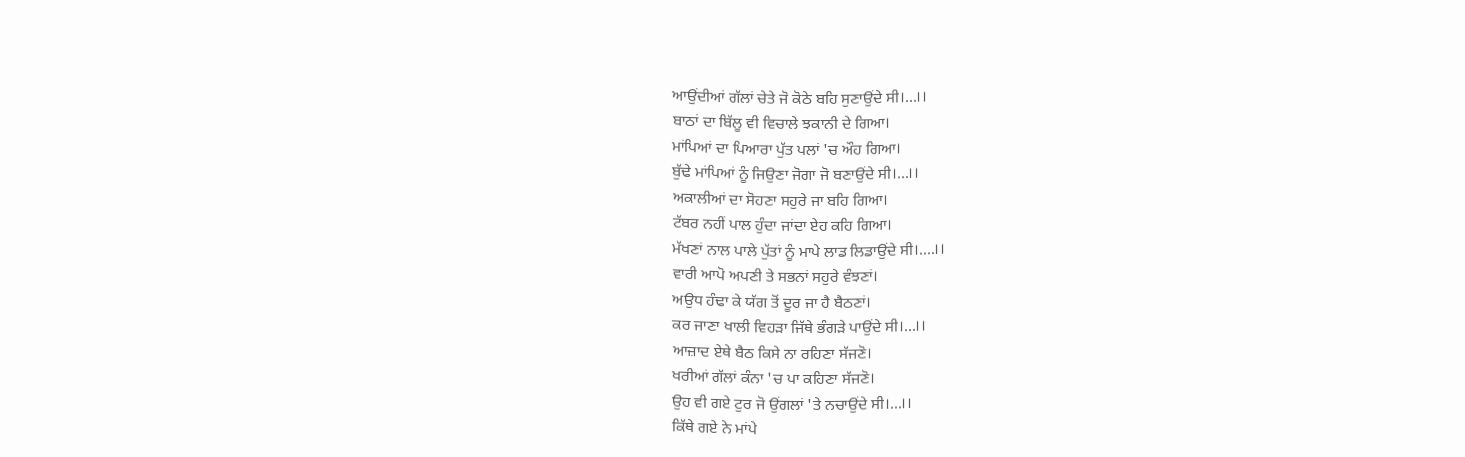ਆਉਂਦੀਆਂ ਗੱਲਾਂ ਚੇਤੇ ਜੋ ਕੋਠੇ ਬਹਿ ਸੁਣਾਉਂਦੇ ਸੀ।...।।
ਬਾਠਾਂ ਦਾ ਬਿੱਲੂ ਵੀ ਵਿਚਾਲੇ ਝਕਾਨੀ ਦੇ ਗਿਆ।
ਮਾਂਪਿਆਂ ਦਾ ਪਿਆਰਾ ਪੁੱਤ ਪਲਾਂ 'ਚ ਔਹ ਗਿਆ।
ਬੁੱਢੇ ਮਾਂਪਿਆਂ ਨੂੰ ਜਿਉਣਾ ਜੋਗਾ ਜੋ ਬਣਾਉਂਦੇ ਸੀ।...।।
ਅਕਾਲੀਆਂ ਦਾ ਸੋਹਣਾ ਸਹੁਰੇ ਜਾ ਬਹਿ ਗਿਆ।
ਟੱਬਰ ਨਹੀਂ ਪਾਲ ਹੁੰਦਾ ਜਾਂਦਾ ਏਹ ਕਹਿ ਗਿਆ।
ਮੱਖਣਾਂ ਨਾਲ ਪਾਲੇ ਪੁੱਤਾਂ ਨੂੰ ਮਾਪੇ ਲਾਡ ਲਿਡਾਉਂਦੇ ਸੀ।....।।
ਵਾਰੀ ਆਪੋ ਅਪਣੀ ਤੇ ਸਭਨਾਂ ਸਹੁਰੇ ਵੰਝਣਾਂ।
ਅਉਧ ਹੰਢਾ ਕੇ ਯੱਗ ਤੋਂ ਦੂਰ ਜਾ ਹੈ ਬੈਠਣਾਂ।
ਕਰ ਜਾਣਾ ਖਾਲੀ ਵਿਹੜਾ ਜਿੱਥੇ ਭੰਗੜੇ ਪਾਉਂਦੇ ਸੀ।...।।
ਆਜ਼ਾਦ ਏਥੇ ਬੈਠ ਕਿਸੇ ਨਾ ਰਹਿਣਾ ਸੱਜਣੋ।
ਖਰੀਆਂ ਗੱਲਾਂ ਕੰਨਾ 'ਚ ਪਾ ਕਹਿਣਾ ਸੱਜਣੋ।
ਉਹ ਵੀ ਗਏ ਟੁਰ ਜੋ ਉਂਗਲਾਂ 'ਤੇ ਨਚਾਉਂਦੇ ਸੀ।...।।
ਕਿੱਥੇ ਗਏ ਨੇ ਮਾਂਪੇ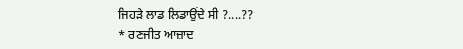ਜਿਹੜੇ ਲਾਡ ਲਿਡਾਉਂਦੇ ਸੀ ?....??
* ਰਣਜੀਤ ਆਜ਼ਾਦ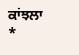ਕਾਂਝਲਾ *